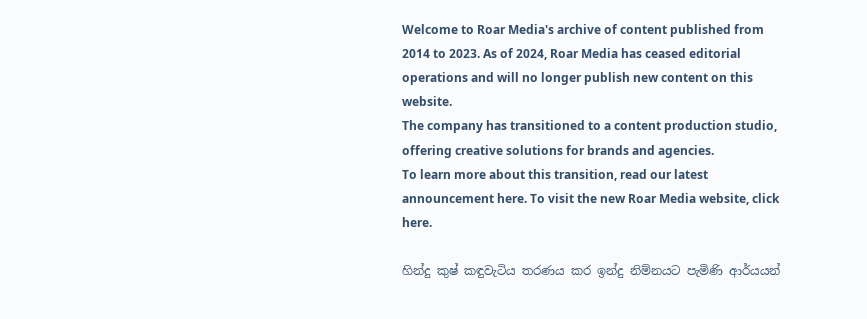Welcome to Roar Media's archive of content published from 2014 to 2023. As of 2024, Roar Media has ceased editorial operations and will no longer publish new content on this website.
The company has transitioned to a content production studio, offering creative solutions for brands and agencies.
To learn more about this transition, read our latest announcement here. To visit the new Roar Media website, click here.

හින්දු කුෂ් කඳුවැටිය තරණය කර ඉන්දු නිම්නයට පැමිණි ආර්යයන්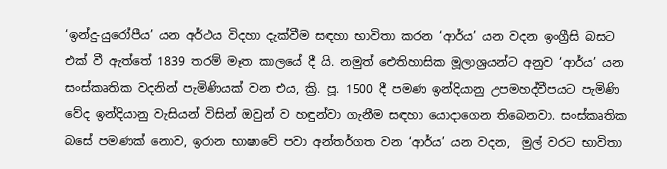‘ඉන්දු-යුරෝපීය’ යන අර්ථය විදහා දැක්වීම සඳහා භාවිතා කරන ‘ආර්ය’ යන වදන ඉංග්‍රීසි බසට එක් වී ඇත්තේ 1839 තරම් මෑත කාලයේ දී යි. නමුත් ඓතිහාසික මූලාශ්‍රයන්ට අනුව ‘ආර්ය’ යන සංස්කෘතික වදනින් පැමිණියක් වන එය, ක්‍රි. පූ. 1500 දී පමණ ඉන්දියානු උපමහද්වීපයට පැමිණි වේද ඉන්දියානු වැසියන් විසින් ඔවුන් ව හඳුන්වා ගැනීම සඳහා යොදාගෙන තිබෙනවා. සංස්කෘතික බසේ පමණක් නොව, ඉරාන භාෂාවේ පවා අන්තර්ගත වන ‘ආර්ය’ යන වදන,  මුල් වරට භාවිතා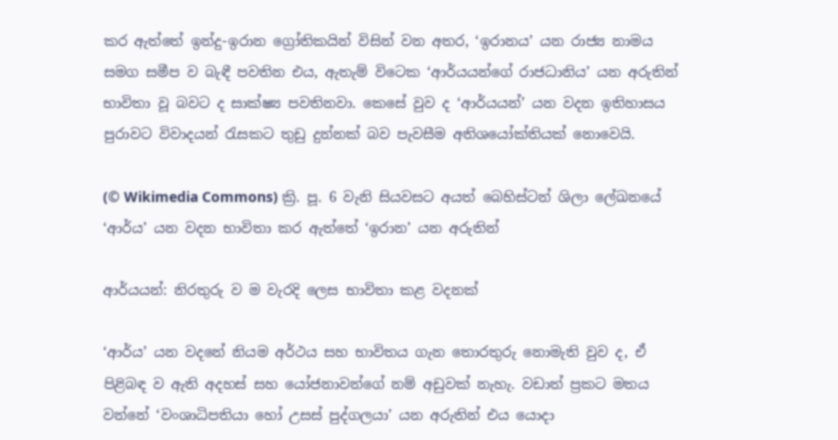කර ඇත්තේ ඉන්දු-ඉරාන ග්‍රෝතිකයින් විසින් වන අතර, ‘ඉරානය’ යන රාජ්‍ය නාමය සමග සමීප ව බැඳී පවතින එය, ඇතැම් විටෙක ‘ආර්යයන්ගේ රාජධානිය’ යන අරුතින් භාවිතා වූ බවට ද සාක්ෂ්‍ය පවතිනවා. කෙසේ වුව ද ‘ආර්යයන්’ යන වදන ඉතිහාසය පුරාවට විවාදයන් රැසකට තුඩු දුන්නක් බව පැවසීම අතිශයෝක්තියක් නොවෙයි.

(© Wikimedia Commons) ක්‍රි. පූ. 6 වැනි සියවසට අයත් බෙහිස්ටන් ශිලා ලේඛනයේ ‘ආර්ය’ යන වදන භාවිතා කර ඇත්තේ ‘ඉරාන’ යන අරුතින්

ආර්යයන්: නිරතුරු ව ම වැරදි ලෙස භාවිතා කළ වදනක්

‘ආර්ය’ යන වදනේ නියම අර්ථය සහ භාවිතය ගැන තොරතුරු නොමැති වුව ද, ඒ පිළිබඳ ව ඇති අදහස් සහ යෝජනාවන්ගේ නම් අඩුවක් නැහැ. වඩාත් ප්‍රකට මතය වන්නේ ‘වංශාධිපතියා හෝ උසස් පුද්ගලයා’ යන අරුතින් එය යොදා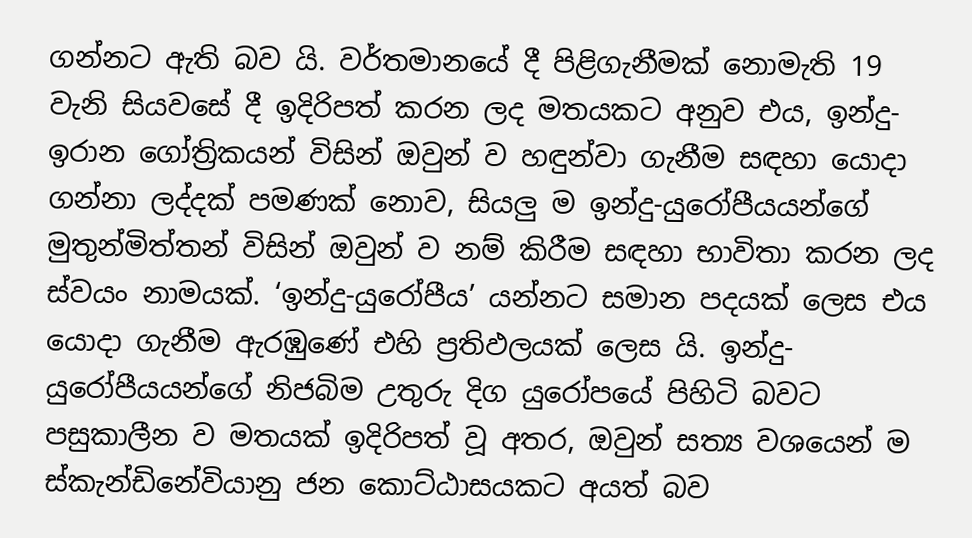ගන්නට ඇති බව යි. වර්තමානයේ දී පිළිගැනීමක් නොමැති 19 වැනි සියවසේ දී ඉදිරිපත් කරන ලද මතයකට අනුව එය, ඉන්දු-ඉරාන ගෝත්‍රිකයන් විසින් ඔවුන් ව හඳුන්වා ගැනීම සඳහා යොදා ගන්නා ලද්දක් පමණක් නොව, සියලු ම ඉන්දු-යුරෝපීයයන්ගේ මුතුන්මිත්තන් විසින් ඔවුන් ව නම් කිරීම සඳහා භාවිතා කරන ලද ස්වයං නාමයක්. ‘ඉන්දු-යුරෝපීය’ යන්නට සමාන පදයක් ලෙස එය යොදා ගැනීම ඇරඹුණේ එහි ප්‍රතිඵලයක් ලෙස යි. ඉන්දු-යුරෝපීයයන්ගේ නිජබිම උතුරු දිග යුරෝපයේ පිහිටි බවට පසුකාලීන ව මතයක් ඉදිරිපත් වූ අතර, ඔවුන් සත්‍ය වශයෙන් ම ස්කැන්ඩිනේවියානු ජන කොට්ඨාසයකට අයත් බව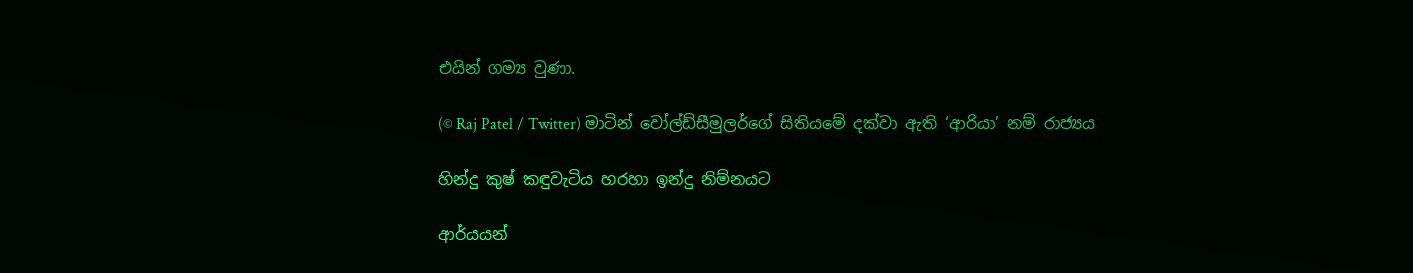එයින් ගම්‍ය වුණා.

(© Raj Patel / Twitter) මාටින් වෝල්ඩ්සීමුලර්ගේ සිතියමේ දක්වා ඇති ‘ආරියා’ නම් රාජ්‍යය

හින්දු කුෂ් කඳුවැටිය හරහා ඉන්දු නිම්නයට

ආර්යයන්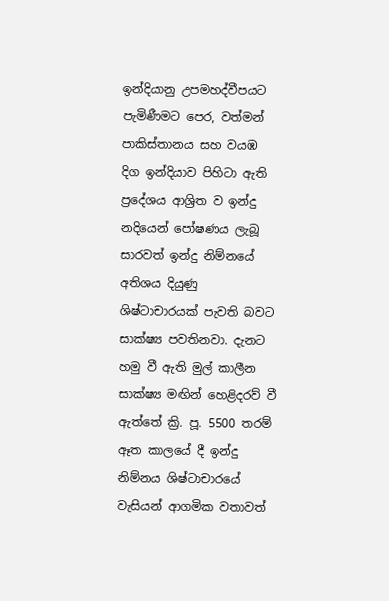ඉන්දියානු උපමහද්වීපයට පැමිණීමට පෙර, වත්මන් පාකිස්තානය සහ වයඹ දිග ඉන්දියාව පිහිටා ඇති ප්‍රදේශය ආශ්‍රිත ව ඉන්දු නදියෙන් පෝෂණය ලැබූ සාරවත් ඉන්දු නිම්නයේ අතිශය දියුණු ශිෂ්ටාචාරයක් පැවති බවට සාක්ෂ්‍ය පවතිනවා. දැනට හමු වී ඇති මුල් කාලීන සාක්ෂ්‍ය මඟින් හෙළිදරව් වී ඇත්තේ ක්‍රි. පූ. 5500 තරම් ඈත කාලයේ දී ඉන්දු නිම්නය ශිෂ්ටාචාරයේ වැසියන් ආගමික වතාවත්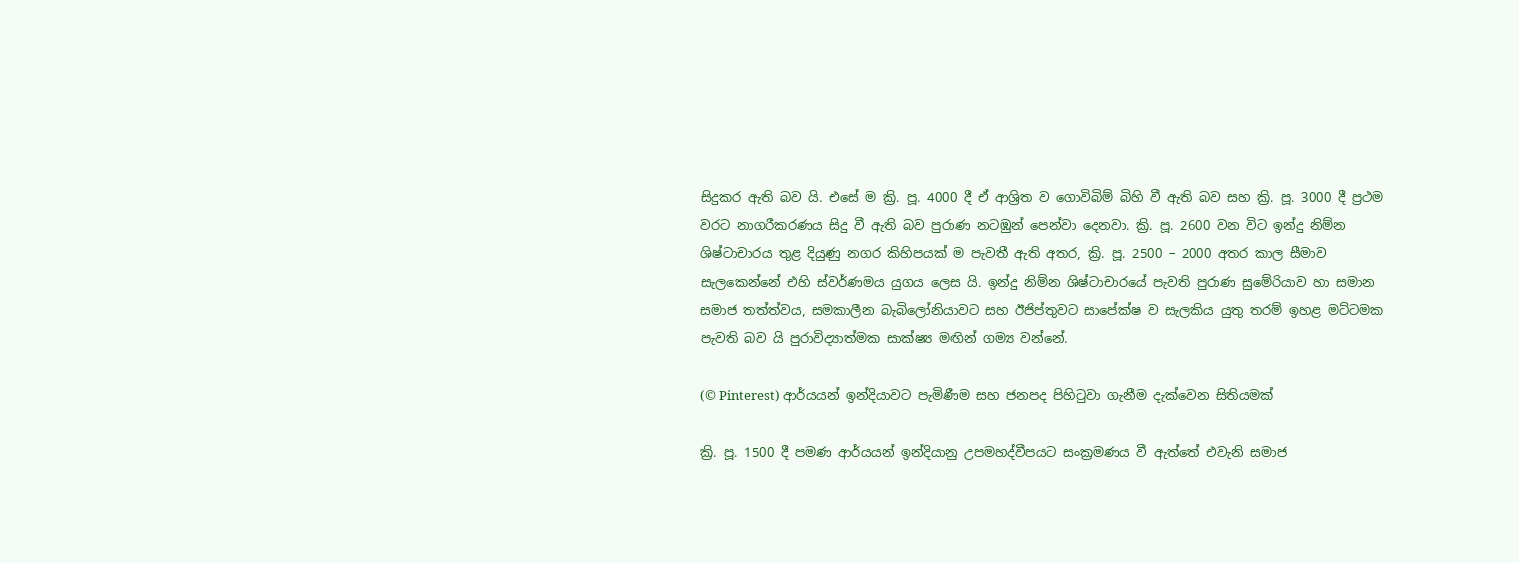සිදුකර ඇති බව යි. එසේ ම ක්‍රි. පූ. 4000 දී ඒ ආශ්‍රිත ව ගොවිබිම් බිහි වී ඇති බව සහ ක්‍රි. පූ. 3000 දී ප්‍රථම වරට නාගරීකරණය සිදු වී ඇති බව පුරාණ නටඹුන් පෙන්වා දෙනවා. ක්‍රි. පූ. 2600 වන විට ඉන්දු නිම්න ශිෂ්ටාචාරය තුළ දියුණු නගර කිහිපයක් ම පැවතී ඇති අතර, ක්‍රි. පූ. 2500 – 2000 අතර කාල සීමාව සැලකෙන්නේ එහි ස්වර්ණමය යුගය ලෙස යි. ඉන්දු නිම්න ශිෂ්ටාචාරයේ පැවති පුරාණ සුමේරියාව හා සමාන සමාජ තත්ත්වය, සමකාලීන බැබිලෝනියාවට සහ ඊජිප්තුවට සාපේක්ෂ ව සැලකිය යුතු තරම් ඉහළ මට්ටමක පැවති බව යි පුරාවිද්‍යාත්මක සාක්ෂ්‍ය මඟින් ගම්‍ය වන්නේ.

(© Pinterest) ආර්යයන් ඉන්දියාවට පැමිණීම සහ ජනපද පිහිටුවා ගැනීම දැක්වෙන සිතියමක්

ක්‍රි. පූ. 1500 දී පමණ ආර්යයන් ඉන්දියානු උපමහද්වීපයට සංක්‍රමණය වී ඇත්තේ එවැනි සමාජ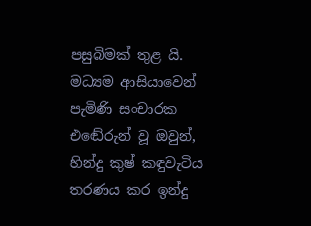පසුබිමක් තුළ යි. මධ්‍යම ආසියාවෙන් පැමිණි සංචාරක එඬේරුන් වූ ඔවුන්, හින්දු කුෂ් කඳුවැටිය තරණය කර ඉන්දු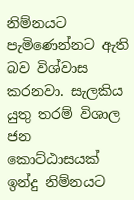නිම්නයට පැමිණෙන්නට ඇති බව විශ්වාස කරනවා. සැලකිය යුතු තරම් විශාල ජන කොට්ඨාසයක් ඉන්දු නිම්නයට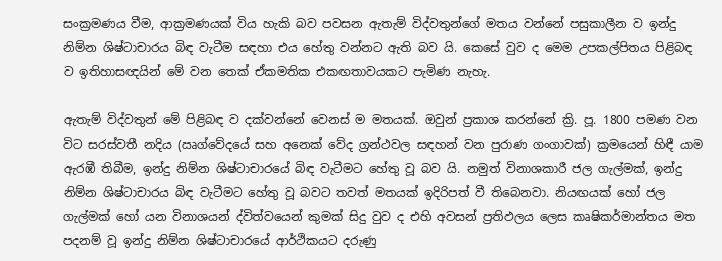සංක්‍රමණය වීම, ආක්‍රමණයක් විය හැකි බව පවසන ඇතැම් විද්වතුන්ගේ මතය වන්නේ පසුකාලීන ව ඉන්දු නිම්න ශිෂ්ටාචාරය බිඳ වැටීම සඳහා එය හේතු වන්නට ඇති බව යි. කෙසේ වුව ද මෙම උපකල්පිතය පිළිබඳ ව ඉතිහාසඥයින් මේ වන තෙක් ඒකමතික එකඟතාවයකට පැමිණ නැහැ.

ඇතැම් විද්වතුන් මේ පිළිබඳ ව දක්වන්නේ වෙනස් ම මතයක්. ඔවුන් ප්‍රකාශ කරන්නේ ක්‍රි. පූ. 1800 පමණ වන විට සරස්වතී නදිය (ඍග්වේදයේ සහ අනෙක් වේද ග්‍රන්ථවල සඳහන් වන පුරාණ ගංගාවක්) ක්‍රමයෙන් හිඳී යාම ඇරඹී තිබීම, ඉන්දු නිම්න ශිෂ්ටාචාරයේ බිඳ වැටීමට හේතු වූ බව යි. නමුත් විනාශකාරී ජල ගැල්මක්, ඉන්දු නිම්න ශිෂ්ටාචාරය බිඳ වැටීමට හේතු වූ බවට තවත් මතයක් ඉදිරිපත් වී තිබෙනවා. නියඟයක් හෝ ජල ගැල්මක් හෝ යන විනාශයන් ද්විත්වයෙන් කුමක් සිදු වුව ද එහි අවසන් ප්‍රතිඵලය ලෙස කෘෂිකර්මාන්තය මත පදනම් වූ ඉන්දු නිම්න ශිෂ්ටාචාරයේ ආර්ථිකයට දරුණු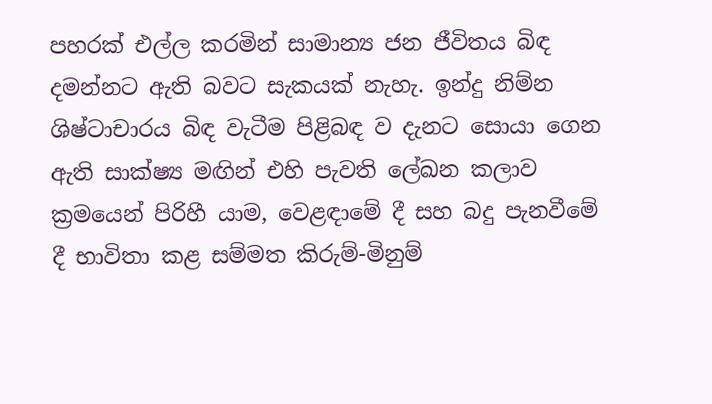පහරක් එල්ල කරමින් සාමාන්‍ය ජන ජීවිතය බිඳ දමන්නට ඇති බවට සැකයක් නැහැ. ඉන්දු නිම්න ශිෂ්ටාචාරය බිඳ වැටීම පිළිබඳ ව දැනට සොයා ගෙන ඇති සාක්ෂ්‍ය මඟින් එහි පැවති ලේඛන කලාව ක්‍රමයෙන් පිරිහී යාම, වෙළඳාමේ දී සහ බදු පැනවීමේ දී භාවිතා කළ සම්මත කිරුම්-මිනුම්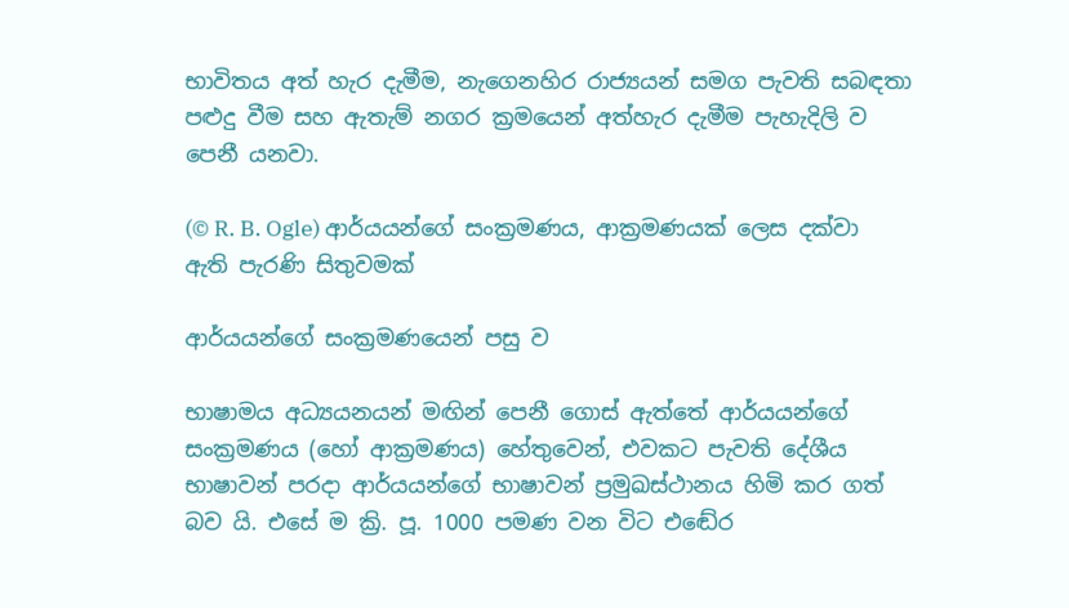භාවිතය අත් හැර දැමීම, නැගෙනහිර රාජ්‍යයන් සමග පැවති සබඳතා පළුදු වීම සහ ඇතැම් නගර ක්‍රමයෙන් අත්හැර දැමීම පැහැදිලි ව පෙනී යනවා.

(© R. B. Ogle) ආර්යයන්ගේ සංක්‍රමණය, ආක්‍රමණයක් ලෙස දක්වා ඇති පැරණි සිතුවමක්

ආර්යයන්ගේ සංක්‍රමණයෙන් පසු ව

භාෂාමය අධ්‍යයනයන් මඟින් පෙනී ගොස් ඇත්තේ ආර්යයන්ගේ සංක්‍රමණය (හෝ ආක්‍රමණය) හේතුවෙන්, එවකට පැවති දේශීය භාෂාවන් පරදා ආර්යයන්ගේ භාෂාවන් ප්‍රමුඛස්ථානය හිමි කර ගත් බව යි. එසේ ම ක්‍රි. පූ. 1000 පමණ වන විට එඬේර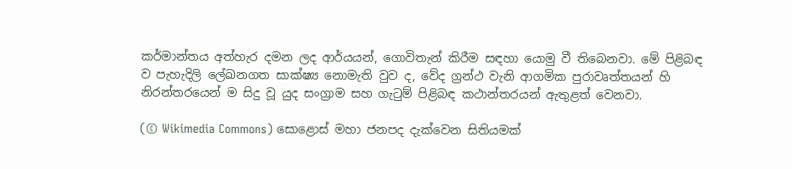කර්මාන්තය අත්හැර දමන ලද ආර්යයන්, ගොවිතැන් කිරීම සඳහා යොමු වී තිබෙනවා. මේ පිළිබඳ ව පැහැදිලි ලේඛනගත සාක්ෂ්‍ය නොමැති වුව ද, වේද ග්‍රන්ථ වැනි ආගමික පුරාවෘත්තයන් හි නිරන්තරයෙන් ම සිදු වූ යුද සංග්‍රාම සහ ගැටුම් පිළිබඳ කථාන්තරයන් ඇතුළත් වෙනවා.

(© Wikimedia Commons) සොළොස් මහා ජනපද දැක්වෙන සිතියමක්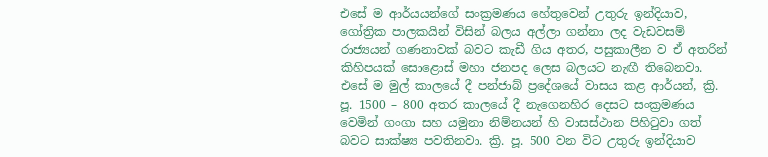එසේ ම ආර්යයන්ගේ සංක්‍රමණය හේතුවෙන් උතුරු ඉන්දියාව, ගෝත්‍රික පාලකයින් විසින් බලය අල්ලා ගන්නා ලද වැඩවසම් රාජ්‍යයන් ගණනාවක් බවට කැඩී ගිය අතර, පසුකාලීන ව ඒ අතරින් කිහිපයක් සොළොස් මහා ජනපද ලෙස බලයට නැඟී තිබෙනවා. එසේ ම මුල් කාලයේ දී පන්ජාබ් ප්‍රදේශයේ වාසය කළ ආර්යන්, ක්‍රි. පූ. 1500 – 800 අතර කාලයේ දී නැගෙනහිර දෙසට සංක්‍රමණය වෙමින් ගංගා සහ යමුනා නිම්නයන් හි වාසස්ථාන පිහිටුවා ගත් බවට සාක්ෂ්‍ය පවතිනවා. ක්‍රි. පූ. 500 වන විට උතුරු ඉන්දියාව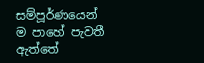සම්පූර්ණයෙන් ම පාහේ පැවතී ඇත්තේ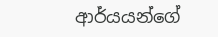ආර්යයන්ගේ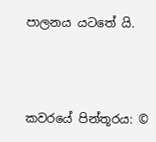පාලනය යටතේ යි.



කවරයේ පින්තූරය: ©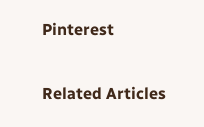Pinterest

Related Articles